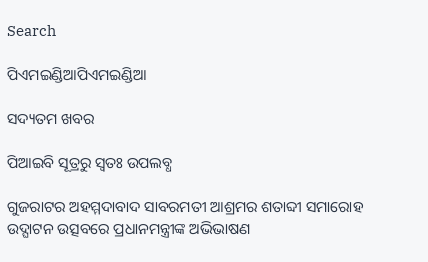Search

ପିଏମଇଣ୍ଡିଆପିଏମଇଣ୍ଡିଆ

ସଦ୍ୟତମ ଖବର

ପିଆଇବି ସୂତ୍ରରୁ ସ୍ବତଃ ଉପଲବ୍ଧ

ଗୁଜରାଟର ଅହମ୍ମଦାବାଦ ସାବରମତୀ ଆଶ୍ରମର ଶତାବ୍ଦୀ ସମାରୋହ ଉଦ୍ଘାଟନ ଉତ୍ସବରେ ପ୍ରଧାନମନ୍ତ୍ରୀଙ୍କ ଅଭିଭାଷଣ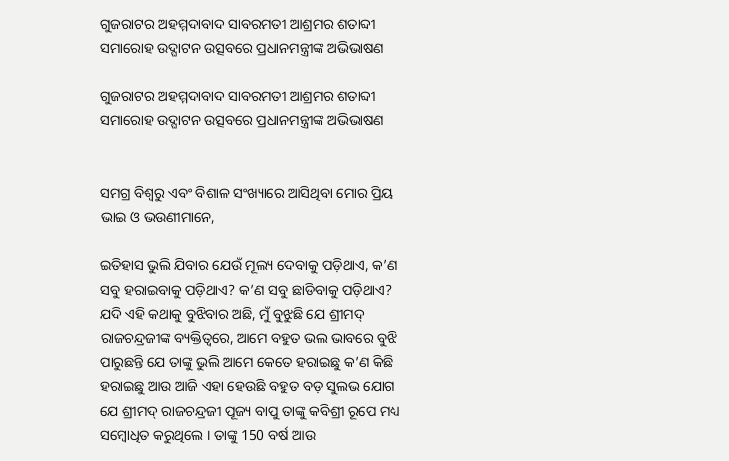ଗୁଜରାଟର ଅହମ୍ମଦାବାଦ ସାବରମତୀ ଆଶ୍ରମର ଶତାବ୍ଦୀ ସମାରୋହ ଉଦ୍ଘାଟନ ଉତ୍ସବରେ ପ୍ରଧାନମନ୍ତ୍ରୀଙ୍କ ଅଭିଭାଷଣ

ଗୁଜରାଟର ଅହମ୍ମଦାବାଦ ସାବରମତୀ ଆଶ୍ରମର ଶତାବ୍ଦୀ ସମାରୋହ ଉଦ୍ଘାଟନ ଉତ୍ସବରେ ପ୍ରଧାନମନ୍ତ୍ରୀଙ୍କ ଅଭିଭାଷଣ


ସମଗ୍ର ବିଶ୍ୱରୁ ଏବଂ ବିଶାଳ ସଂଖ୍ୟାରେ ଆସିଥିବା ମୋର ପ୍ରିୟ ଭାଇ ଓ ଭଉଣୀମାନେ,

ଇତିହାସ ଭୁଲି ଯିବାର ଯେଉଁ ମୂଲ୍ୟ ଦେବାକୁ ପଡ଼ିଥାଏ, କ’ଣ ସବୁ ହରାଇବାକୁ ପଡ଼ିଥାଏ? କ’ଣ ସବୁ ଛାଡିବାକୁ ପଡ଼ିଥାଏ? ଯଦି ଏହି କଥାକୁ ବୁଝିବାର ଅଛି, ମୁଁ ବୁଝୁଛି ଯେ ଶ୍ରୀମଦ୍ ରାଜଚନ୍ଦ୍ରଜୀଙ୍କ ବ୍ୟକ୍ତିତ୍ୱରେ, ଆମେ ବହୁତ ଭଲ ଭାବରେ ବୁଝି ପାରୁଛନ୍ତି ଯେ ତାଙ୍କୁ ଭୁଲି ଆମେ କେତେ ହରାଇଛୁ କ’ଣ କିଛି ହରାଇଛୁ ଆଉ ଆଜି ଏହା ହେଉଛି ବହୁତ ବଡ଼ ସୁଲଭ ଯୋଗ ଯେ ଶ୍ରୀମଦ୍ ରାଜଚନ୍ଦ୍ରଜୀ ପୂଜ୍ୟ ବାପୁ ତାଙ୍କୁ କବିଶ୍ରୀ ରୂପେ ମଧ୍ୟ ସମ୍ବୋଧିତ କରୁଥିଲେ । ତାଙ୍କୁ 150 ବର୍ଷ ଆଉ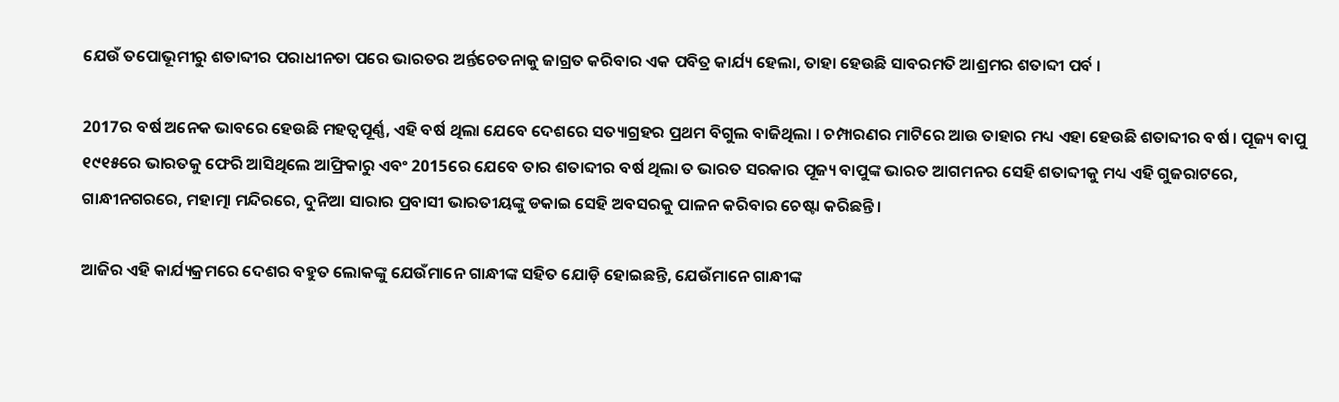ଯେଉଁ ତପୋଭୂମୀରୁ ଶତାବ୍ଦୀର ପରାଧୀନତା ପରେ ଭାରତର ଅର୍ନ୍ତଚେତନାକୁ ଜାଗ୍ରତ କରିବାର ଏକ ପବିତ୍ର କାର୍ଯ୍ୟ ହେଲା, ତାହା ହେଉଛି ସାବରମତି ଆଶ୍ରମର ଶତାବ୍ଦୀ ପର୍ବ ।

2017ର ବର୍ଷ ଅନେକ ଭାବରେ ହେଉଛି ମହତ୍ୱପୂର୍ଣ୍ଣ, ଏହି ବର୍ଷ ଥିଲା ଯେବେ ଦେଶରେ ସତ୍ୟାଗ୍ରହର ପ୍ରଥମ ବିଗୁଲ ବାଜିଥିଲା । ଚମ୍ପାରଣର ମାଟିରେ ଆଉ ତାହାର ମଧ୍ୟ ଏହା ହେଉଛି ଶତାବ୍ଦୀର ବର୍ଷ । ପୂଜ୍ୟ ବାପୁ ୧୯୧୫ରେ ଭାରତକୁ ଫେରି ଆସିଥିଲେ ଆଫ୍ରିକାରୁ ଏବଂ 2015ରେ ଯେବେ ତାର ଶତାବ୍ଦୀର ବର୍ଷ ଥିଲା ତ ଭାରତ ସରକାର ପୂଜ୍ୟ ବାପୁଙ୍କ ଭାରତ ଆଗମନର ସେହି ଶତାବ୍ଦୀକୁ ମଧ୍ୟ ଏହି ଗୁଜରାଟରେ, ଗାନ୍ଧୀନଗରରେ, ମହାତ୍ମା ମନ୍ଦିରରେ, ଦୁନିଆ ସାରାର ପ୍ରବାସୀ ଭାରତୀୟଙ୍କୁ ଡକାଇ ସେହି ଅବସରକୁ ପାଳନ କରିବାର ଚେଷ୍ଟା କରିଛନ୍ତି ।

ଆଜିର ଏହି କାର୍ଯ୍ୟକ୍ରମରେ ଦେଶର ବହୁତ ଲୋକଙ୍କୁ ଯେଉଁମାନେ ଗାନ୍ଧୀଙ୍କ ସହିତ ଯୋଡ଼ି ହୋଇଛନ୍ତି, ଯେଉଁମାନେ ଗାନ୍ଧୀଙ୍କ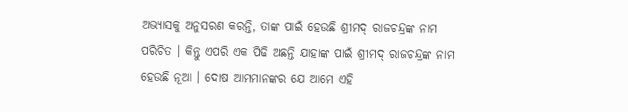ଅଭ୍ୟାସକୁ ଅନୁସରଣ କରନ୍ତି, ତାଙ୍କ ପାଇଁ ହେଉଛି ଶ୍ରୀମଦ୍ ରାଜଚନ୍ଦ୍ରଙ୍କ ନାମ ପରିଚିତ । କିନ୍ତୁ ଏପରି ଏକ ପିଢି ଅଛନ୍ତି ଯାହାଙ୍କ ପାଇଁ ଶ୍ରୀମଦ୍ ରାଜଚନ୍ଦ୍ରଙ୍କ ନାମ ହେଉଛି ନୂଆ । ଦୋଷ ଆମମାନଙ୍କର ଯେ ଆମେ ଏହି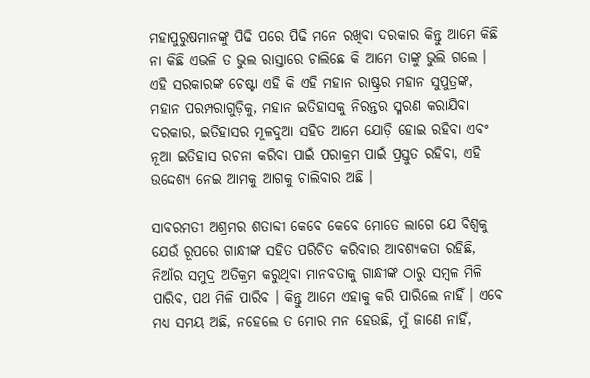ମହାପୁରୁଷମାନଙ୍କୁ ପିଢି ପରେ ପିଢି ମନେ ରଖିବା ଦରକାର କିନ୍ତୁ ଆମେ କିଛି ନା କିଛି ଏଭଳି ତ ଭୁଲ ରାସ୍ତାରେ ଚାଲିଛେ କି ଆମେ ତାଙ୍କୁ ଭୁଲି ଗଲେ । ଏହି ସରକାରଙ୍କ ଚେଷ୍ଟା ଏହି କି ଏହି ମହାନ ରାଷ୍ଟ୍ରର ମହାନ ସୁପୁତ୍ରଙ୍କ, ମହାନ ପରମ୍ପରାଗୁଡ଼ିକୁ, ମହାନ ଇତିହାସକୁ ନିରନ୍ତର ସ୍ମରଣ କରାଯିବା ଦରକାର, ଇତିହାସର ମୂଳଦୁଆ ସହିତ ଆମେ ଯୋଡ଼ି ହୋଇ ରହିବା ଏବଂ ନୂଆ ଇତିହାସ ରଚନା କରିବା ପାଇଁ ପରାକ୍ରମ ପାଇଁ ପ୍ରସ୍ତୁତ ରହିବା, ଏହି ଉଦ୍ଦେଶ୍ୟ ନେଇ ଆମକୁ ଆଗକୁ ଚାଲିବାର ଅଛି ।

ସାବରମତୀ ଅଶ୍ରମର ଶତାବ୍ଦୀ କେବେ କେବେ ମୋତେ ଲାଗେ ଯେ ବିଶ୍ୱକୁ ଯେଉଁ ରୂପରେ ଗାନ୍ଧୀଙ୍କ ସହିତ ପରିଚିତ କରିବାର ଆବଶ୍ୟକତା ରହିଛି, ନିଆଁର ସମୁଦ୍ର ଅତିକ୍ରମ କରୁଥିବା ମାନବତାକୁ ଗାନ୍ଧୀଙ୍କ ଠାରୁ ସମ୍ବଳ ମିଳି ପାରିବ, ପଥ ମିଳି ପାରିବ । କିନ୍ତୁ ଆମେ ଏହାକୁ କରି ପାରିଲେ ନାହିଁ । ଏବେ ମଧ୍ୟ ସମୟ ଅଛି, ନହେଲେ ତ ମୋର ମନ ହେଉଛି, ମୁଁ ଜାଣେ ନାହିଁ,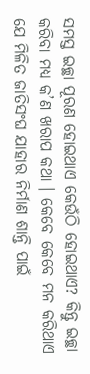ସମସ୍ତ ଇଚ୍ଛା ପୂରଣ ହୋଇଥାଏ କେଉଁଠି ହୋଇଥାଏ? କିନ୍ତୁ ଇଚ୍ଛା କରିବା ମଧ୍ୟ କ’ଣ ଖରାପ କଥା । କେବେ କେବେ ମନ କରିଥାଏ ଯେ ମିଳିତ ଜାତିସଂଘ ଯାହାର ନିର୍ମାଣ ଶାନ୍ତି ପାଇଁ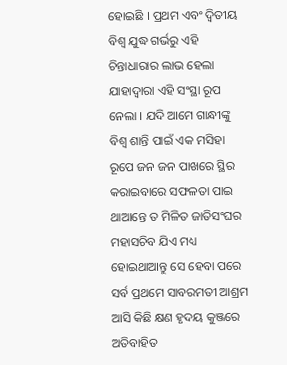ହୋଇଛି । ପ୍ରଥମ ଏବଂ ଦ୍ୱିତୀୟ ବିଶ୍ୱ ଯୁଦ୍ଧ ଗର୍ଭରୁ ଏହି ଚିନ୍ତାଧାରାର ଲାଭ ହେଲା ଯାହାଦ୍ୱାରା ଏହି ସଂସ୍ଥା ରୂପ ନେଲା । ଯଦି ଆମେ ଗାନ୍ଧୀଙ୍କୁ ବିଶ୍ୱ ଶାନ୍ତି ପାଇଁ ଏକ ମସିହା ରୂପେ ଜନ ଜନ ପାଖରେ ସ୍ଥିର କରାଇବାରେ ସଫଳତା ପାଇ ଥାଆନ୍ତେ ତ ମିଳିତ ଜାତିସଂଘର ମହାସଚିବ ଯିଏ ମଧ୍ୟ ହୋଇଥାଆନ୍ତୁ ସେ ହେବା ପରେ ସର୍ବ ପ୍ରଥମେ ସାବରମତୀ ଆଶ୍ରମ ଆସି କିଛି କ୍ଷଣ ହୃଦୟ କୁଞ୍ଜରେ ଅତିବାହିତ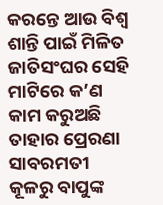କରନ୍ତେ ଆଉ ବିଶ୍ୱ ଶାନ୍ତି ପାଇଁ ମିଳିତ ଜାତିସଂଘର ସେହି ମାଟିରେ କ’ଣ କାମ କରୁଅଛି ତାହାର ପ୍ରେରଣା ସାବରମତୀ କୂଳରୁ ବାପୁଙ୍କ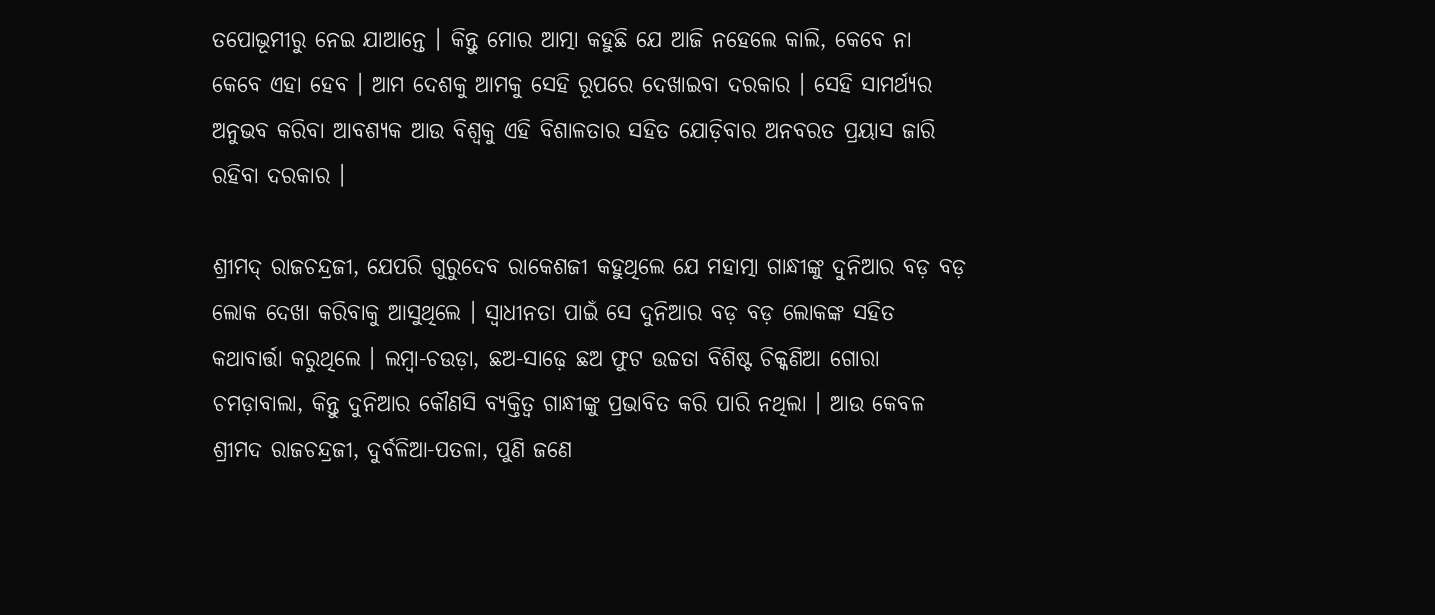ତପୋଭୂମୀରୁ ନେଇ ଯାଆନ୍ତେ । କିନ୍ତୁ ମୋର ଆତ୍ମା କହୁଛି ଯେ ଆଜି ନହେଲେ କାଲି, କେବେ ନା କେବେ ଏହା ହେବ । ଆମ ଦେଶକୁ ଆମକୁ ସେହି ରୂପରେ ଦେଖାଇବା ଦରକାର । ସେହି ସାମର୍ଥ୍ୟର ଅନୁଭବ କରିବା ଆବଶ୍ୟକ ଆଉ ବିଶ୍ୱକୁ ଏହି ବିଶାଳତାର ସହିତ ଯୋଡ଼ିବାର ଅନବରତ ପ୍ରୟାସ ଜାରି ରହିବା ଦରକାର ।

ଶ୍ରୀମଦ୍ ରାଜଚନ୍ଦ୍ରଜୀ, ଯେପରି ଗୁରୁଦେବ ରାକେଶଜୀ କହୁଥିଲେ ଯେ ମହାତ୍ମା ଗାନ୍ଧୀଙ୍କୁ ଦୁନିଆର ବଡ଼ ବଡ଼ ଲୋକ ଦେଖା କରିବାକୁ ଆସୁଥିଲେ । ସ୍ୱାଧୀନତା ପାଇଁ ସେ ଦୁନିଆର ବଡ଼ ବଡ଼ ଲୋକଙ୍କ ସହିତ କଥାବାର୍ତ୍ତା କରୁଥିଲେ । ଲମ୍ବା-ଚଉଡ଼ା, ଛଅ-ସାଢ଼େ ଛଅ ଫୁଟ ଉଚ୍ଚତା ବିଶିଷ୍ଟ ଚିକ୍କଣିଆ ଗୋରା ଚମଡ଼ାବାଲା, କିନ୍ତୁ ଦୁନିଆର କୌଣସି ବ୍ୟକ୍ତିତ୍ୱ ଗାନ୍ଧୀଙ୍କୁ ପ୍ରଭାବିତ କରି ପାରି ନଥିଲା । ଆଉ କେବଳ ଶ୍ରୀମଦ ରାଜଚନ୍ଦ୍ରଜୀ, ଦୁର୍ବଳିଆ-ପତଳା, ପୁଣି ଜଣେ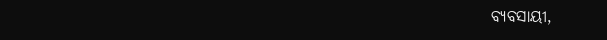ବ୍ୟବସାୟୀ,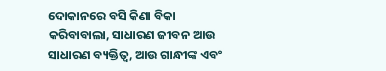ଦୋକାନରେ ବସି କିଣା ବିକା କରିବାବାଲା, ସାଧାରଣ ଜୀବନ ଆଉ ସାଧାରଣ ବ୍ୟକ୍ତିତ୍ୱ, ଆଉ ଗାନ୍ଧୀଙ୍କ ଏବଂ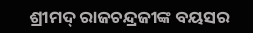ଶ୍ରୀମଦ୍ ରାଜଚନ୍ଦ୍ରଜୀଙ୍କ ବୟସର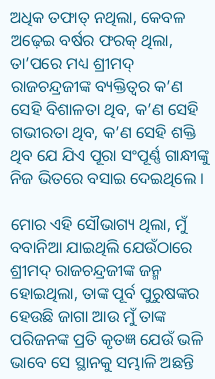ଅଧିକ ତଫାତ୍ ନଥିଲା, କେବଳ ଅଢ଼େଇ ବର୍ଷର ଫରକ୍ ଥିଲା, ତା’ପରେ ମଧ୍ୟ ଶ୍ରୀମଦ୍ ରାଜଚନ୍ଦ୍ରଜୀଙ୍କ ବ୍ୟକ୍ତିତ୍ୱର କ’ଣ ସେହି ବିଶାଳତା ଥିବ, କ’ଣ ସେହି ଗଭୀରତା ଥିବ, କ’ଣ ସେହି ଶକ୍ତି ଥିବ ଯେ ଯିଏ ପୂରା ସଂପୂର୍ଣ୍ଣ ଗାନ୍ଧୀଙ୍କୁ ନିଜ ଭିତରେ ବସାଇ ଦେଇଥିଲେ ।

ମୋର ଏହି ସୌଭାଗ୍ୟ ଥିଲା, ମୁଁ ବବାନିଆ ଯାଇଥିଲି ଯେଉଁଠାରେ ଶ୍ରୀମଦ୍ ରାଜଚନ୍ଦ୍ରଜୀଙ୍କ ଜନ୍ମ ହୋଇଥିଲା, ତାଙ୍କ ପୂର୍ବ ପୁରୁଷଙ୍କର ହେଉଛି ଜାଗା ଆଉ ମୁଁ ତାଙ୍କ ପରିଜନଙ୍କ ପ୍ରତି କୃତଜ୍ଞ ଯେଉଁ ଭଳି ଭାବେ ସେ ସ୍ଥାନକୁ ସମ୍ଭାଳି ଅଛନ୍ତି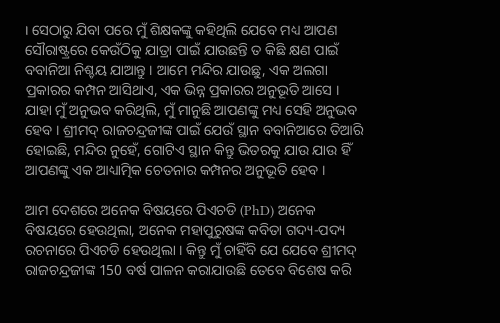। ସେଠାରୁ ଯିବା ପରେ ମୁଁ ଶିକ୍ଷକଙ୍କୁ କହିଥିଲି ଯେବେ ମଧ୍ୟ ଆପଣ ସୌରାଷ୍ଟ୍ରରେ କେଉଁଠିକୁ ଯାତ୍ରା ପାଇଁ ଯାଉଛନ୍ତି ତ କିଛି କ୍ଷଣ ପାଇଁ ବବାନିଆ ନିଶ୍ଚୟ ଯାଆନ୍ତୁ । ଆମେ ମନ୍ଦିର ଯାଉଛୁ, ଏକ ଅଲଗା ପ୍ରକାରର କମ୍ପନ ଆସିଥାଏ, ଏକ ଭିନ୍ନ ପ୍ରକାରର ଅନୁଭୂତି ଆସେ । ଯାହା ମୁଁ ଅନୁଭବ କରିଥିଲି, ମୁଁ ମାନୁଛି ଆପଣଙ୍କୁ ମଧ୍ୟ ସେହି ଅନୁଭବ ହେବ । ଶ୍ରୀମଦ୍ ରାଜଚନ୍ଦ୍ରଜୀଙ୍କ ପାଇଁ ଯେଉଁ ସ୍ଥାନ ବବାନିଆରେ ତିଆରି ହୋଇଛି, ମନ୍ଦିର ନୁହେଁ, ଗୋଟିଏ ସ୍ଥାନ କିନ୍ତୁ ଭିତରକୁ ଯାଉ ଯାଉ ହିଁ ଆପଣଙ୍କୁ ଏକ ଆଧ୍ୟାତ୍ମିକ ଚେତନାର କମ୍ପନର ଅନୁଭୂତି ହେବ ।

ଆମ ଦେଶରେ ଅନେକ ବିଷୟରେ ପିଏଚଡି (PhD) ଅନେକ ବିଷୟରେ ହେଉଥିଲା, ଅନେକ ମହାପୁରୁଷଙ୍କ କବିତା ଗଦ୍ୟ-ପଦ୍ୟ ରଚନାରେ ପିଏଚଡି ହେଉଥିଲା । କିନ୍ତୁ ମୁଁ ଚାହିଁବି ଯେ ଯେବେ ଶ୍ରୀମଦ୍ ରାଜଚନ୍ଦ୍ରଜୀଙ୍କ 150 ବର୍ଷ ପାଳନ କରାଯାଉଛି ତେବେ ବିଶେଷ କରି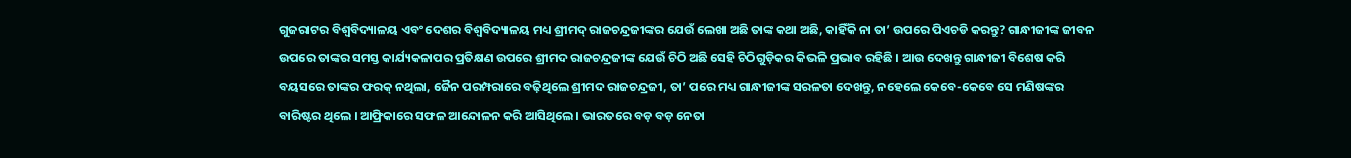ଗୁଜରାଟର ବିଶ୍ୱବିଦ୍ୟାଳୟ ଏବଂ ଦେଶର ବିଶ୍ୱବିଦ୍ୟାଳୟ ମଧ୍ୟ ଶ୍ରୀମଦ୍ ରାଜଚନ୍ଦ୍ରଜୀଙ୍କର ଯେଉଁ ଲେଖା ଅଛି ତାଙ୍କ କଥା ଅଛି, କାହିଁକି ନା ତା’ ଉପରେ ପିଏଚଡି କରନ୍ତୁ? ଗାନ୍ଧୀଜୀଙ୍କ ଜୀବନ ଉପରେ ତାଙ୍କର ସମସ୍ତ କାର୍ଯ୍ୟକଳାପର ପ୍ରତିକ୍ଷଣ ଉପରେ ଶ୍ରୀମଦ ରାଜଚନ୍ଦ୍ରଜୀଙ୍କ ଯେଉଁ ଚିଠି ଅଛି ସେହି ଚିଠିଗୁଡ଼ିକର କିଭଳି ପ୍ରଭାବ ରହିଛି । ଆଉ ଦେଖନ୍ତୁ ଗାନ୍ଧୀଜୀ ବିଶେଷ କରି ବୟସରେ ତାଙ୍କର ଫରକ୍ ନଥିଲା, ଜୈନ ପରମ୍ପରାରେ ବଢ଼ିଥିଲେ ଶ୍ରୀମଦ ରାଜଚନ୍ଦ୍ରଜୀ, ତା’ ପରେ ମଧ୍ୟ ଗାନ୍ଧୀଜୀଙ୍କ ସରଳତା ଦେଖନ୍ତୁ, ନହେଲେ କେବେ-କେବେ ସେ ମଣିଷଙ୍କର ବାରିଷ୍ଟର ଥିଲେ । ଆଫ୍ରିକାରେ ସଫଳ ଆନ୍ଦୋଳନ କରି ଆସିଥିଲେ । ଭାରତରେ ବଡ଼ ବଡ଼ ନେତା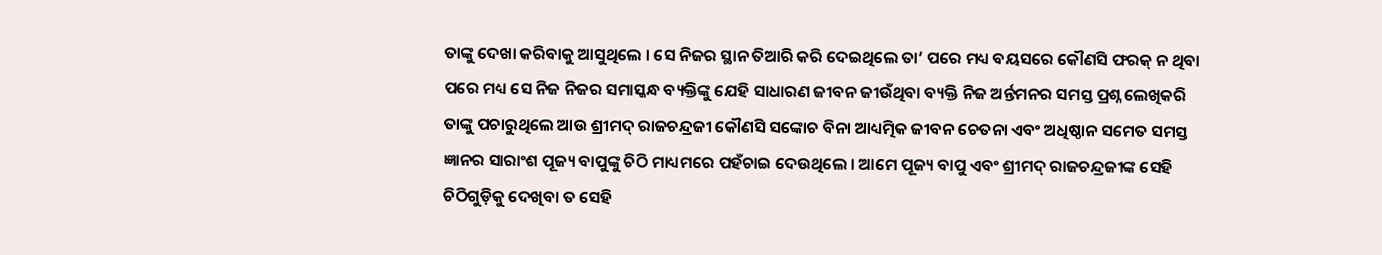ତାଙ୍କୁ ଦେଖା କରିବାକୁ ଆସୁଥିଲେ । ସେ ନିଜର ସ୍ଥାନ ତିଆରି କରି ଦେଇଥିଲେ ତା’ ପରେ ମଧ୍ୟ ବୟସରେ କୌଣସି ଫରକ୍ ନ ଥିବା ପରେ ମଧ୍ୟ ସେ ନିଜ ନିଜର ସମାସ୍କନ୍ଧ ବ୍ୟକ୍ତିଙ୍କୁ ଯେହି ସାଧାରଣ ଜୀବନ ଜୀଉଁଥିବା ବ୍ୟକ୍ତି ନିଜ ଅର୍ନ୍ତମନର ସମସ୍ତ ପ୍ରଶ୍ନ ଲେଖିକରି ତାଙ୍କୁ ପଚାରୁଥିଲେ ଆଉ ଶ୍ରୀମଦ୍ ରାଜଚନ୍ଦ୍ରଜୀ କୌଣସି ସଙ୍କୋଚ ବିନା ଆଧ୍ୟତ୍ମିକ ଜୀବନ ଚେତନା ଏବଂ ଅଧିଷ୍ଠାନ ସମେତ ସମସ୍ତ ଜ୍ଞାନର ସାରାଂଶ ପୂଜ୍ୟ ବାପୁଙ୍କୁ ଚିଠି ମାଧ୍ୟମରେ ପହଁଚାଇ ଦେଉଥିଲେ । ଆମେ ପୂଜ୍ୟ ବାପୁ ଏବଂ ଶ୍ରୀମଦ୍ ରାଜଚନ୍ଦ୍ରଜୀଙ୍କ ସେହି ଚିଠିଗୁଡ଼ିକୁ ଦେଖିବା ତ ସେହି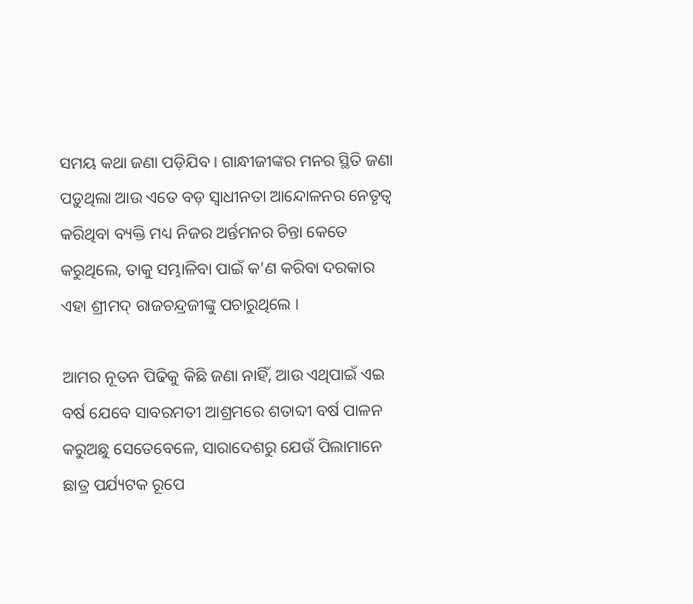ସମୟ କଥା ଜଣା ପଡ଼ିଯିବ । ଗାନ୍ଧୀଜୀଙ୍କର ମନର ସ୍ଥିତି ଜଣା ପଡ଼ୁଥିଲା ଆଉ ଏତେ ବଡ଼ ସ୍ୱାଧୀନତା ଆନ୍ଦୋଳନର ନେତୃତ୍ୱ କରିଥିବା ବ୍ୟକ୍ତି ମଧ୍ୟ ନିଜର ଅର୍ନ୍ତମନର ଚିନ୍ତା କେତେ କରୁଥିଲେ, ତାକୁ ସମ୍ଭାଳିବା ପାଇଁ କ’ଣ କରିବା ଦରକାର ଏହା ଶ୍ରୀମଦ୍ ରାଜଚନ୍ଦ୍ରଜୀଙ୍କୁ ପଚାରୁଥିଲେ ।

ଆମର ନୂତନ ପିଢିକୁ କିଛି ଜଣା ନାହିଁ, ଆଉ ଏଥିପାଇଁ ଏଇ ବର୍ଷ ଯେବେ ସାବରମତୀ ଆଶ୍ରମରେ ଶତାବ୍ଦୀ ବର୍ଷ ପାଳନ କରୁଅଛୁ ସେତେବେଳେ, ସାରାଦେଶରୁ ଯେଉଁ ପିଲାମାନେ ଛାତ୍ର ପର୍ଯ୍ୟଟକ ରୂପେ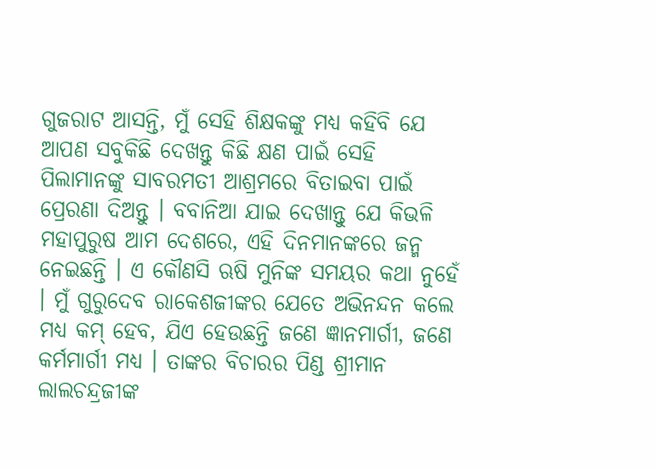ଗୁଜରାଟ ଆସନ୍ତି, ମୁଁ ସେହି ଶିକ୍ଷକଙ୍କୁ ମଧ୍ୟ କହିବି ଯେ ଆପଣ ସବୁକିଛି ଦେଖନ୍ତୁ କିଛି କ୍ଷଣ ପାଇଁ ସେହି ପିଲାମାନଙ୍କୁ ସାବରମତୀ ଆଶ୍ରମରେ ବିତାଇବା ପାଇଁ ପ୍ରେରଣା ଦିଅନ୍ତୁ । ବବାନିଆ ଯାଇ ଦେଖାନ୍ତୁ ଯେ କିଭଳି ମହାପୁରୁଷ ଆମ ଦେଶରେ, ଏହି ଦିନମାନଙ୍କରେ ଜନ୍ମ ନେଇଛନ୍ତି । ଏ କୌଣସି ଋଷି ମୁନିଙ୍କ ସମୟର କଥା ନୁହେଁ । ମୁଁ ଗୁରୁଦେବ ରାକେଶଜୀଙ୍କର ଯେତେ ଅଭିନନ୍ଦନ କଲେ ମଧ୍ୟ କମ୍ ହେବ, ଯିଏ ହେଉଛନ୍ତି ଜଣେ ଜ୍ଞାନମାର୍ଗୀ, ଜଣେ କର୍ମମାର୍ଗୀ ମଧ୍ୟ । ତାଙ୍କର ବିଚାରର ପିଣ୍ଡ ଶ୍ରୀମାନ ଲାଲଚନ୍ଦ୍ରଜୀଙ୍କ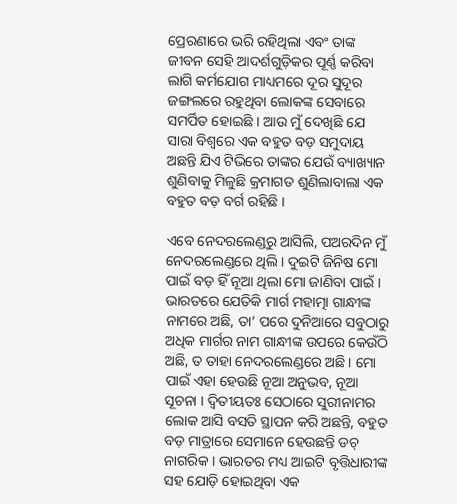ପ୍ରେରଣାରେ ଭରି ରହିଥିଲା ଏବଂ ତାଙ୍କ ଜୀବନ ସେହି ଆଦର୍ଶଗୁଡ଼ିକର ପୂର୍ଣ୍ଣ କରିବା ଲାଗି କର୍ମଯୋଗ ମାଧ୍ୟମରେ ଦୂର ସୁଦୂର ଜଙ୍ଗଲରେ ରହୁଥିବା ଲୋକଙ୍କ ସେବାରେ ସମର୍ପିତ ହୋଇଛି । ଆଉ ମୁଁ ଦେଖିଛି ଯେ ସାରା ବିଶ୍ୱରେ ଏକ ବହୁତ ବଡ଼ ସମୁଦାୟ ଅଛନ୍ତି ଯିଏ ଟିଭିରେ ତାଙ୍କର ଯେଉଁ ବ୍ୟାଖ୍ୟାନ ଶୁଣିବାକୁ ମିଳୁଛି କ୍ରମାଗତ ଶୁଣିଲାବାଲା ଏକ ବହୁତ ବଡ଼ ବର୍ଗ ରହିଛି ।

ଏବେ ନେଦରଲେଣ୍ଡରୁ ଆସିଲି, ପଅରଦିନ ମୁଁ ନେଦରଲେଣ୍ଡରେ ଥିଲି । ଦୁଇଟି ଜିନିଷ ମୋ ପାଇଁ ବଡ଼ ହିଁ ନୂଆ ଥିଲା ମୋ ଜାଣିବା ପାଇଁ । ଭାରତରେ ଯେତିକି ମାର୍ଗ ମହାତ୍ମା ଗାନ୍ଧୀଙ୍କ ନାମରେ ଅଛି, ତା’ ପରେ ଦୁନିଆରେ ସବୁଠାରୁ ଅଧିକ ମାର୍ଗର ନାମ ଗାନ୍ଧୀଙ୍କ ଉପରେ କେଉଁଠି ଅଛି, ତ ତାହା ନେଦରଲେଣ୍ଡରେ ଅଛି । ମୋ ପାଇଁ ଏହା ହେଉଛି ନୂଆ ଅନୁଭବ, ନୂଆ ସୂଚନା । ଦ୍ୱିତୀୟତଃ ସେଠାରେ ସୁରୀନାମର ଲୋକ ଆସି ବସତି ସ୍ଥାପନ କରି ଅଛନ୍ତି, ବହୁତ ବଡ଼ ମାତ୍ରାରେ ସେମାନେ ହେଉଛନ୍ତି ଡଚ୍ ନାଗରିକ । ଭାରତର ମଧ୍ୟ ଆଇଟି ବୃତ୍ତିଧାରୀଙ୍କ ସହ ଯୋଡ଼ି ହୋଇଥିବା ଏକ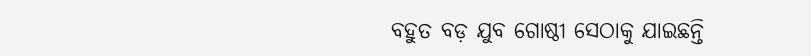ବହୁତ ବଡ଼ ଯୁବ ଗୋଷ୍ଠୀ ସେଠାକୁ ଯାଇଛନ୍ତି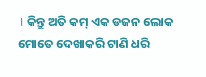। କିନ୍ତୁ ଅତି କମ୍ ଏକ ଡଜନ ଲୋକ ମୋତେ ଦେଖାକରି ଟାଣି ଧରି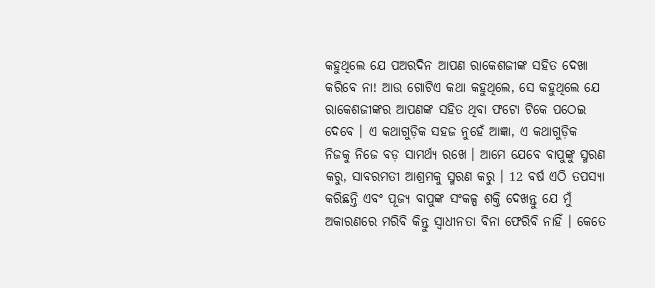କହୁଥିଲେ ଯେ ପଅରଦିନ ଆପଣ ରାକେଶଜୀଙ୍କ ସହିତ ଦେଖା କରିବେ ନା! ଆଉ ଗୋଟିଏ କଥା କହୁଥିଲେ, ସେ କହୁଥିଲେ ଯେ ରାକେଶଜୀଙ୍କର ଆପଣଙ୍କ ସହିତ ଥିବା ଫଟୋ ଟିକେ ପଠେଇ ଦେବେ । ଏ କଥାଗୁଡ଼ିକ ସହଜ ନୁହେଁ ଆଜ୍ଞା, ଏ କଥାଗୁଡ଼ିକ ନିଜକୁ ନିଜେ ବଡ଼ ସାମର୍ଥ୍ୟ ରଖେ । ଆମେ ଯେବେ ବାପୁଙ୍କୁ ସ୍ମରଣ କରୁ, ସାବରମତୀ ଆଶ୍ରମକୁ ସ୍ମରଣ କରୁ । 12 ବର୍ଷ ଏଠି ତପସ୍ୟା କରିଛନ୍ତି ଏବଂ ପୂଜ୍ୟ ବାପୁଙ୍କ ସଂକଳ୍ପ ଶକ୍ତି ଦେଖନ୍ତୁ ଯେ ମୁଁ ଅକାରଣରେ ମରିବି କିନ୍ତୁ ସ୍ୱାଧୀନତା ବିନା ଫେରିବି ନାହିଁ । କେତେ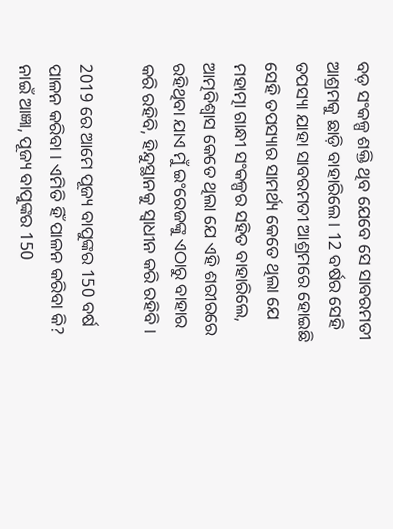ବଡ଼ ସଂକଳ୍ପ ଶକ୍ତି ଥିବ ଯେବେ ସେ ସାବରମତୀ ଆଶ୍ରମକୁ ଛାଡ଼ି ବାହାରିଲେ । 12 ବର୍ଷର ସେହି ତପସ୍ୟା ଯାହା ସାବରମତୀ ଆଶ୍ରମରେ ହୋଇଛି ସେହି ତପସ୍ୟାର ସାମର୍ଥ୍ୟ କେତେ ଥିଲା ଯେ ମହାତ୍ମା ଗାନ୍ଧୀ ସଂକଳ୍ପର ସହିତ ବାହାରିଲେ, ଆତ୍ମବିଶ୍ୱାସ କେତେ ଥିଲା ଯେ ଏହି ଶରୀରରେ ରହିଥିବା ଯାଏ ମୁଁ ଇଂରେଜଙ୍କୁ ଏଠାରୁ ବାହାର କରି ରହିବି, ହିନ୍ଦୁସ୍ଥାନକୁ ସ୍ୱାଧୀନ କରି ରହିବି ।

2019 ରେ ଆମେ ପୂଜ୍ୟ ବାପୁଙ୍କର 150 ବର୍ଷ ପାଳନ କରିବା । ଏମିତି ହିଁ ପାଳନ କରିବା କି? ନାଇଁ ଆଜ୍ଞା, ପୂଜ୍ୟ ବାପୁଙ୍କର 150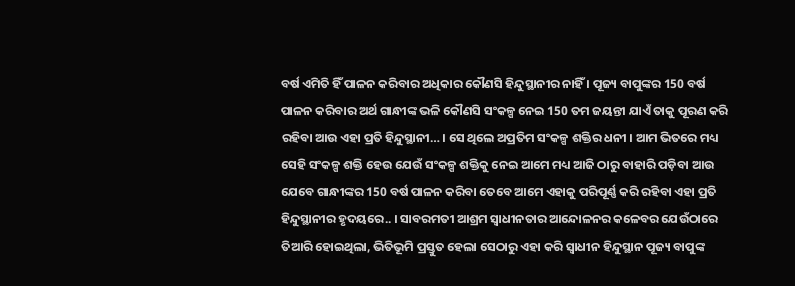ବର୍ଷ ଏମିତି ହିଁ ପାଳନ କରିବାର ଅଧିକାର କୌଣସି ହିନ୍ଦୁସ୍ଥାନୀର ନାହିଁ । ପୂଜ୍ୟ ବାପୁଙ୍କର 150 ବର୍ଷ ପାଳନ କରିବାର ଅର୍ଥ ଗାନ୍ଧୀଙ୍କ ଭଳି କୌଣସି ସଂକଳ୍ପ ନେଇ 150 ତମ ଜୟନ୍ତୀ ଯାଏଁ ତାକୁ ପୂରଣ କରି ରହିବା ଆଉ ଏହା ପ୍ରତି ହିନ୍ଦୁସ୍ଥାନୀ… । ସେ ଥିଲେ ଅପ୍ରତିମ ସଂକଳ୍ପ ଶକ୍ତିର ଧନୀ । ଆମ ଭିତରେ ମଧ୍ୟ ସେହି ସଂକଳ୍ପ ଶକ୍ତି ହେଉ ଯେଉଁ ସଂକଳ୍ପ ଶକ୍ତିକୁ ନେଇ ଆମେ ମଧ୍ୟ ଆଜି ଠାରୁ ବାହାରି ପଡ଼ିବା ଆଉ ଯେବେ ଗାନ୍ଧୀଙ୍କର 150 ବର୍ଷ ପାଳନ କରିବା ତେବେ ଆମେ ଏହାକୁ ପରିପୂର୍ଣ୍ଣ କରି ରହିବା ଏହା ପ୍ରତି ହିନ୍ଦୁସ୍ଥାନୀର ହୃଦୟରେ.. । ସାବରମତୀ ଆଶ୍ରମ ସ୍ୱାଧୀନତାର ଆନ୍ଦୋଳନର କଳେବର ଯେଉଁଠାରେ ତିଆରି ହୋଇଥିଲା, ଭିତିଭୂମି ପ୍ରସ୍ତୁତ ହେଲା ସେଠାରୁ ଏହା କରି ସ୍ୱାଧୀନ ହିନ୍ଦୁସ୍ଥାନ ପୂଜ୍ୟ ବାପୁଙ୍କ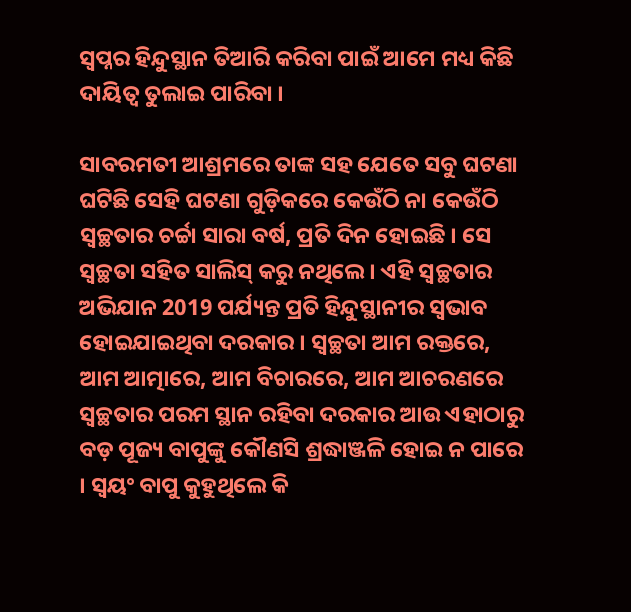ସ୍ୱପ୍ନର ହିନ୍ଦୁସ୍ଥାନ ତିଆରି କରିବା ପାଇଁ ଆମେ ମଧ୍ୟ କିଛି ଦାୟିତ୍ୱ ତୁଲାଇ ପାରିବା ।

ସାବରମତୀ ଆଶ୍ରମରେ ତାଙ୍କ ସହ ଯେତେ ସବୁ ଘଟଣା ଘଟିଛି ସେହି ଘଟଣା ଗୁଡ଼ିକରେ କେଉଁଠି ନା କେଉଁଠି ସ୍ୱଚ୍ଛତାର ଚର୍ଚ୍ଚା ସାରା ବର୍ଷ, ପ୍ରତି ଦିନ ହୋଇଛି । ସେ ସ୍ୱଚ୍ଛତା ସହିତ ସାଲିସ୍ କରୁ ନଥିଲେ । ଏହି ସ୍ୱଚ୍ଛତାର ଅଭିଯାନ 2019 ପର୍ଯ୍ୟନ୍ତ ପ୍ରତି ହିନ୍ଦୁସ୍ଥାନୀର ସ୍ୱଭାବ ହୋଇଯାଇଥିବା ଦରକାର । ସ୍ୱଚ୍ଛତା ଆମ ରକ୍ତରେ, ଆମ ଆତ୍ମାରେ, ଆମ ବିଚାରରେ, ଆମ ଆଚରଣରେ ସ୍ୱଚ୍ଛତାର ପରମ ସ୍ଥାନ ରହିବା ଦରକାର ଆଉ ଏହାଠାରୁ ବଡ଼ ପୂଜ୍ୟ ବାପୁଙ୍କୁ କୌଣସି ଶ୍ରଦ୍ଧାଞ୍ଜଳି ହୋଇ ନ ପାରେ । ସ୍ୱୟଂ ବାପୁ କୁହୁଥିଲେ କି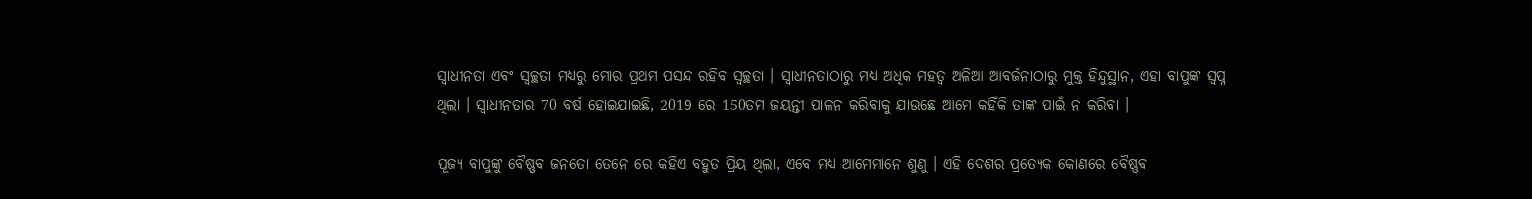ସ୍ୱାଧୀନତା ଏବଂ ସ୍ୱଚ୍ଛତା ମଧ୍ୟରୁ ମୋର ପ୍ରଥମ ପସନ୍ଦ ରହିବ ସ୍ୱଚ୍ଛତା । ସ୍ୱାଧୀନତାଠାରୁ ମଧ୍ୟ ଅଧିକ ମହତ୍ୱ ଅଳିଆ ଆବର୍ଜନାଠାରୁ ମୁକ୍ତ ହିନ୍ଦୁସ୍ଥାନ, ଏହା ବାପୁଙ୍କ ସ୍ୱପ୍ନ ଥିଲା । ସ୍ୱାଧୀନତାର 70 ବର୍ଷ ହୋଇଯାଇଛି, 2019 ରେ 150ତମ ଜୟନ୍ତୀ ପାଳନ କରିବାକୁ ଯାଉଛେ ଆମେ କହିଁକି ତାଙ୍କ ପାଇଁ ନ କରିବା ।

ପୂଜ୍ୟ ବାପୁଙ୍କୁ ବୈଷ୍ଣବ ଜନତୋ ତେନେ ରେ କହିଏ ବହୁତ ପ୍ରିୟ ଥିଲା, ଏବେ ମଧ୍ୟ ଆମେମାନେ ଶୁଣୁ । ଏହି ଦେଶର ପ୍ରତ୍ୟେକ କୋଣରେ ବୈଷ୍ଣବ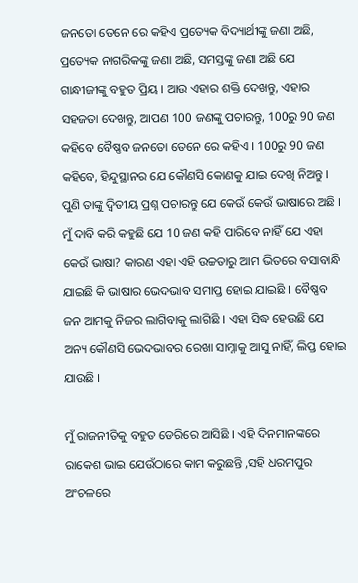ଜନତୋ ତେନେ ରେ କହିଏ ପ୍ରତ୍ୟେକ ବିଦ୍ୟାର୍ଥୀଙ୍କୁ ଜଣା ଅଛି, ପ୍ରତ୍ୟେକ ନାଗରିକଙ୍କୁ ଜଣା ଅଛି, ସମସ୍ତଙ୍କୁ ଜଣା ଅଛି ଯେ ଗାନ୍ଧୀଜୀଙ୍କୁ ବହୁତ ପ୍ରିୟ । ଆଉ ଏହାର ଶକ୍ତି ଦେଖନ୍ତୁ, ଏହାର ସହଜତା ଦେଖନ୍ତୁ, ଆପଣ 100 ଜଣଙ୍କୁ ପଚାରନ୍ତୁ, 100ରୁ 90 ଜଣ କହିବେ ବୈଷ୍ଣବ ଜନତୋ ତେନେ ରେ କହିଏ । 100ରୁ 90 ଜଣ କହିବେ, ହିନ୍ଦୁସ୍ଥାନର ଯେ କୌଣସି କୋଣକୁ ଯାଇ ଦେଖି ନିଅନ୍ତୁ । ପୁଣି ତାଙ୍କୁ ଦ୍ୱିତୀୟ ପ୍ରଶ୍ନ ପଚାରନ୍ତୁ ଯେ କେଉଁ କେଉଁ ଭାଷାରେ ଅଛି । ମୁଁ ଦାବି କରି କହୁଛି ଯେ 10 ଜଣ କହି ପାରିବେ ନାହିଁ ଯେ ଏହା କେଉଁ ଭାଷା? କାରଣ ଏହା ଏହି ଉଚ୍ଚତାରୁ ଆମ ଭିତରେ ବସାବାନ୍ଧି ଯାଇଛି କି ଭାଷାର ଭେଦଭାବ ସମାପ୍ତ ହୋଇ ଯାଇଛି । ବୈଷ୍ଣବ ଜନ ଆମକୁ ନିଜର ଲାଗିବାକୁ ଲାଗିଛି । ଏହା ସିଦ୍ଧ ହେଉଛି ଯେ ଅନ୍ୟ କୌଣସି ଭେଦଭାବର ରେଖା ସାମ୍ନାକୁ ଆସୁ ନାହିଁ, ଲିପ୍ତ ହୋଇ ଯାଉଛି ।

ମୁଁ ରାଜନୀତିକୁ ବହୁତ ଡେରିରେ ଆସିଛି । ଏହି ଦିନମାନଙ୍କରେ ରାକେଶ ଭାଇ ଯେଉଁଠାରେ କାମ କରୁଛନ୍ତି ,ସହି ଧରମପୁର ଅଂଚଳରେ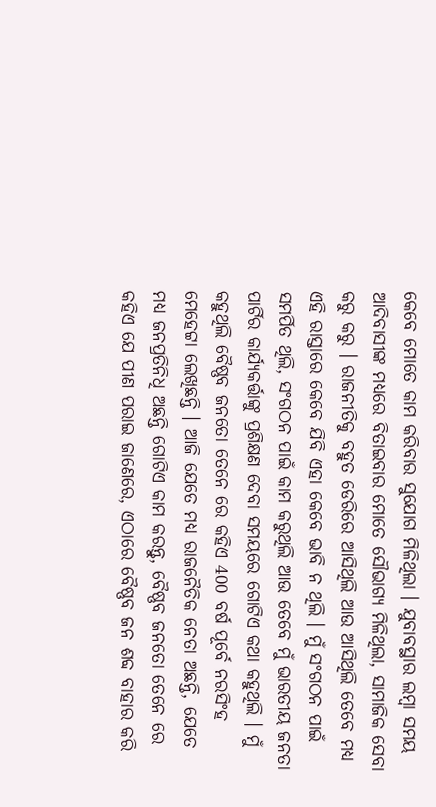କେବେ ମୋତେ କାମ କରିବାର ସୁଯୋଗ ମିଳିଥିଲା । ଯୁବାବସ୍ଥାର ଲମ୍ବା ସମୟ ଆଦିବାସୀଙ୍କ ମଧ୍ୟରେ ବିତାଇବାର ମୋତେ ସୌଭାଗ୍ୟ ମିଳିଥିଲା, ସାମାଜିକ ସେବା କରୁ କରୁ । ରାଜନୀତିକୁ ବହୁତ ଡେରିରେ ଆସିଥିଲି ଆଉ ଆସିଥିଲି ତେବେ ମଧ୍ୟ ଏହି ରାସ୍ତାରେ କେବେ ଯିବି ଏହା କେବେ ଭାବି ନ ଥିଲି । ମୁଁ ସଂଗଠନ ପାଇଁ ସମର୍ପିତ ଥିଲି, ସଂଗଠନ ପାଇଁ କାମ କରୁଥିଲି ଆଉ ତେବେ ମୁଁ ଭାରତୀୟ ଜନତା ପାର୍ଟିର କାର୍ଯ୍ୟକର୍ତ୍ତାଙ୍କୁ ପ୍ରଶିକ୍ଷଣ ଦେବା ସମୟରେ ଗୋଟିଏ କଥା କହୁଥିଲି । ମୁଁ କହୁଥିଲି ବୈଷ୍ଣବ ଜନତୋ ତେନେ ରେ କହିଏ 400 ବର୍ଷ ପୂର୍ବେ ନରସିଂହ ମେହେଟ୍ଟା ଲେଖିଛନ୍ତି । ଆଜି ଯେତେ ମଧ୍ୟ ରାଜନୈତିକ ନେତା ଅଛନ୍ତି, ଯେତେ ମଧ୍ୟ ଜନପ୍ରତିନିଧି ଅଛନ୍ତି ଗୋଟିଏ କାମ କରନ୍ତୁ, ବୈଷ୍ଣବ ଜନତୋ ତେନେ ରେ କହିଏ ଯେ ପୀଣ ପରାଇ ଜାଣେରେ, ଏଠାରେ ବୈଷ୍ଣବ ଜନ ଶବ୍ଦ ବାହାର କରି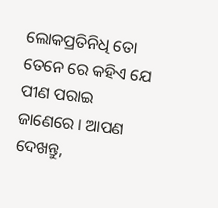ଲୋକପ୍ରତିନିଧି ତୋ ତେନେ ରେ କହିଏ ଯେ ପୀଣ ପରାଇ ଜାଣେରେ । ଆପଣ ଦେଖନ୍ତୁ,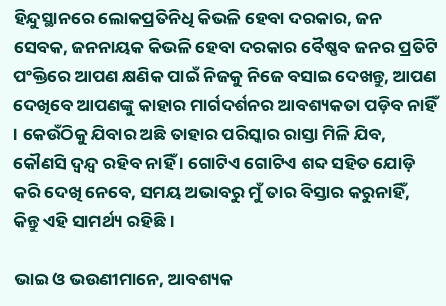ହିନ୍ଦୁସ୍ଥାନରେ ଲୋକପ୍ରତିନିଧି କିଭଳି ହେବା ଦରକାର, ଜନ ସେବକ, ଜନନାୟକ କିଭଳି ହେବା ଦରକାର ବୈଷ୍ଣବ ଜନର ପ୍ରତିଟି ପଂକ୍ତିରେ ଆପଣ କ୍ଷଣିକ ପାଇଁ ନିଜକୁ ନିଜେ ବସାଇ ଦେଖନ୍ତୁ, ଆପଣ ଦେଖିବେ ଆପଣଙ୍କୁ କାହାର ମାର୍ଗଦର୍ଶନର ଆବଶ୍ୟକତା ପଡ଼ିବ ନାହିଁ । କେଉଁଠିକୁ ଯିବାର ଅଛି ତାହାର ପରିସ୍କାର ରାସ୍ତା ମିଳି ଯିବ, କୌଣସି ଦ୍ୱନ୍ଦ୍ୱ ରହିବ ନାହିଁ । ଗୋଟିଏ ଗୋଟିଏ ଶବ୍ଦ ସହିତ ଯୋଡ଼ି କରି ଦେଖି ନେବେ, ସମୟ ଅଭାବରୁ ମୁଁ ତାର ବିସ୍ତାର କରୁନାହିଁ, କିନ୍ତୁ ଏହି ସାମର୍ଥ୍ୟ ରହିଛି ।

ଭାଇ ଓ ଭଉଣୀମାନେ, ଆବଶ୍ୟକ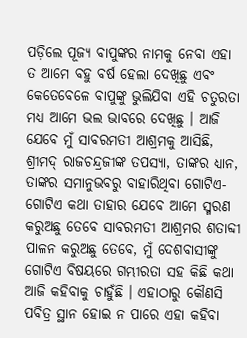ପଡ଼ିଲେ ପୂଜ୍ୟ ବାପୁଙ୍କର ନାମକୁ ନେବା ଏହା ତ ଆମେ ବହୁ ବର୍ଷ ହେଲା ଦେଖିଛୁ ଏବଂ କେତେବେଳେ ବାପୁଙ୍କୁ ଭୁଲିଯିବା ଏହି ଚତୁରତା ମଧ୍ୟ ଆମେ ଭଲ ଭାବରେ ଦେଖିଛୁ । ଆଜି ଯେବେ ମୁଁ ସାବରମତୀ ଆଶ୍ରମକୁ ଆସିଛି, ଶ୍ରୀମଦ୍ ରାଜଚନ୍ଦ୍ରଜୀଙ୍କ ତପସ୍ୟା, ତାଙ୍କର ଧ୍ୟାନ, ତାଙ୍କର ସମାନୁଭବରୁ ବାହାରିଥିବା ଗୋଟିଏ-ଗୋଟିଏ କଥା ତାହାର ଯେବେ ଆମେ ସ୍ମରଣ କରୁଅଛୁ ତେବେ ସାବରମତୀ ଆଶ୍ରମର ଶତାବ୍ଦୀ ପାଳନ କରୁଅଛୁ ତେବେ, ମୁଁ ଦେଶବାସୀଙ୍କୁ ଗୋଟିଏ ବିଷୟରେ ଗମ୍ଭୀରତା ସହ କିଛି କଥା ଆଜି କହିବାକୁ ଚାହୁଁଛି । ଏହାଠାରୁ କୌଣସି ପବିତ୍ର ସ୍ଥାନ ହୋଇ ନ ପାରେ ଏହା କହିବା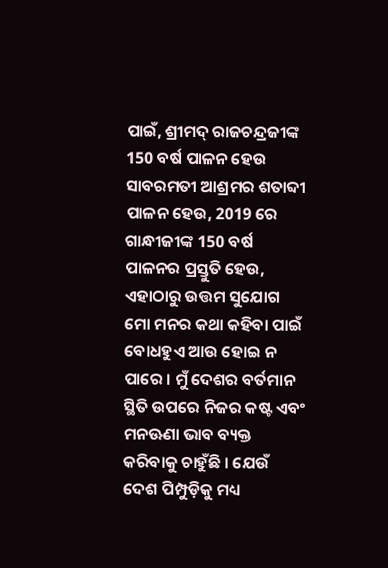ପାଇଁ, ଶ୍ରୀମଦ୍ ରାଜଚନ୍ଦ୍ରଜୀଙ୍କ 150 ବର୍ଷ ପାଳନ ହେଉ ସାବରମତୀ ଆଶ୍ରମର ଶତାବ୍ଦୀ ପାଳନ ହେଉ, 2019 ରେ ଗାନ୍ଧୀଜୀଙ୍କ 150 ବର୍ଷ ପାଳନର ପ୍ରସ୍ତୁତି ହେଉ, ଏହାଠାରୁ ଉତ୍ତମ ସୁଯୋଗ ମୋ ମନର କଥା କହିବା ପାଇଁ ବୋଧହୁଏ ଆଉ ହୋଇ ନ ପାରେ । ମୁଁ ଦେଶର ବର୍ତମାନ ସ୍ଥିତି ଉପରେ ନିଜର କଷ୍ଟ ଏବଂ ମନଊଣା ଭାବ ବ୍ୟକ୍ତ କରିବାକୁ ଚାହୁଁଛି । ଯେଉଁ ଦେଶ ପିମ୍ପୁଡ଼ିକୁ ମଧ୍ୟ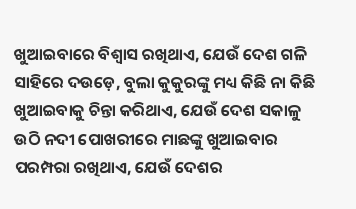ଖୁଆଇବାରେ ବିଶ୍ୱାସ ରଖିଥାଏ, ଯେଉଁ ଦେଶ ଗଳି ସାହିରେ ଦଉଡ଼େ, ବୁଲା କୁକୁରଙ୍କୁ ମଧ୍ୟ କିଛି ନା କିଛି ଖୁଆଇବାକୁ ଚିନ୍ତା କରିଥାଏ, ଯେଉଁ ଦେଶ ସକାଳୁ ଉଠି ନଦୀ ପୋଖରୀରେ ମାଛଙ୍କୁ ଖୁଆଇବାର ପରମ୍ପରା ରଖିଥାଏ, ଯେଉଁ ଦେଶର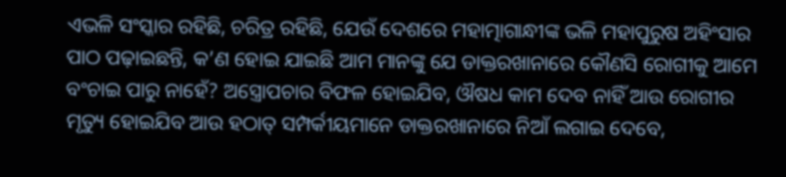ଏଭଳି ସଂସ୍କାର ରହିଛି, ଚରିତ୍ର ରହିଛି, ଯେଉଁ ଦେଶରେ ମହାତ୍ମାଗାନ୍ଧୀଙ୍କ ଭଳି ମହାପୁରୁଷ ଅହିଂସାର ପାଠ ପଢ଼ାଇଛନ୍ତି, କ’ଣ ହୋଇ ଯାଇଛି ଆମ ମାନଙ୍କୁ ଯେ ଡାକ୍ତରଖାନାରେ କୌଣସି ରୋଗୀକୁ ଆମେ ବଂଚାଇ ପାରୁ ନାହେଁ? ଅସ୍ତ୍ରୋପଚାର ବିଫଳ ହୋଇଯିବ, ଔଷଧ କାମ ଦେବ ନାହିଁ ଆଉ ରୋଗୀର ମୃତ୍ୟୁ ହୋଇଯିବ ଆଉ ହଠାତ୍ ସମ୍ପର୍କୀୟମାନେ ଡାକ୍ତରଖାନାରେ ନିଆଁ ଲଗାଇ ଦେବେ,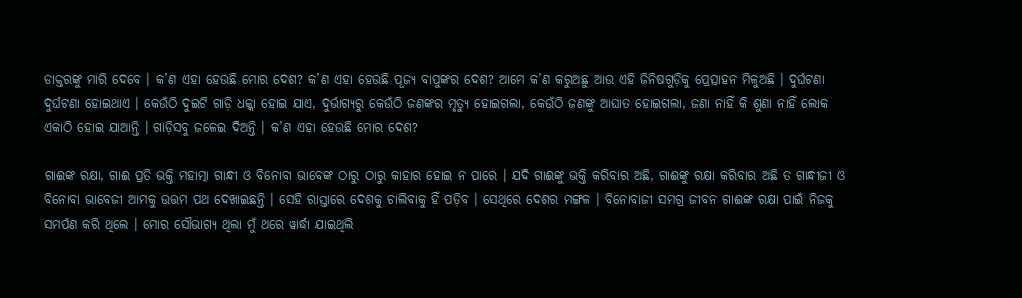ଡାକ୍ତରଙ୍କୁ ମାରି ଦେବେ । କ’ଣ ଏହା ହେଉଛି ମୋର ଦେଶ? କ’ଣ ଏହା ହେଉଛି ପୂଜ୍ୟ ବାପୁଙ୍କର ଦେଶ? ଆମେ କ’ଣ କରୁଅଛୁ ଆଉ ଏହି ଜିନିଷଗୁଡ଼ିକୁ ପ୍ରେତ୍ସାହନ ମିଳୁଅଛି । ଦୁର୍ଘଟଣା ଦୁର୍ଘଟଣା ହୋଇଥାଏ । କେଉଁଠି ଦୁଇଟି ଗାଡ଼ି ଧକ୍କା ହୋଇ ଯାଏ, ଦୁର୍ଭାଗ୍ୟରୁ କେଉଁଠି ଜଣଙ୍କର ମୃତ୍ୟୁ ହୋଇଗଲା, କେଉଁଠି ଜଣଙ୍କୁ ଆଘାତ ହୋଇଗଲା, ଜଣା ନାହିଁ କି ଶୁଣା ନାହିଁ ଲୋକ ଏକାଠି ହୋଇ ଯାଆନ୍ତି । ଗାଡ଼ିସବୁ ଜଳେଇ ଦିଅନ୍ତି । କ’ଣ ଏହା ହେଉଛି ମୋର ଦେଶ?

ଗାଈଙ୍କ ରକ୍ଷା, ଗାଈ ପ୍ରତି ଭକ୍ତି ମହାତ୍ମା ଗାନ୍ଧୀ ଓ ବିନୋବା ଭାବେଙ୍କ ଠାରୁ ଠାରୁ କାହାର ହୋଇ ନ ପାରେ । ଯଦି ଗାଈଙ୍କୁ ଭକ୍ତି କରିବାର ଅଛି, ଗାଈଙ୍କୁ ରକ୍ଷା କରିବାର ଅଛି ତ ଗାନ୍ଧୀଜୀ ଓ ବିନୋବା ଭାବେଜୀ ଆମକୁ ଉତ୍ତମ ପଥ ଦେଖାଇଛନ୍ତି । ସେହି ରାସ୍ତାରେ ଦେଶକୁ ଚାଲିବାକୁ ହିଁ ପଡ଼ିବ । ସେଥିରେ ଦେଶର ମଙ୍ଗଳ । ବିନୋବାଜୀ ସମଗ୍ର ଜୀବନ ଗାଈଙ୍କ ରକ୍ଷା ପାଇଁ ନିଜକୁ ସମର୍ପଣ କରି ଥିଲେ । ମୋର ସୌଭାଗ୍ୟ ଥିଲା ମୁଁ ଥରେ ୱାର୍ଦ୍ଧା ଯାଇଥିଲି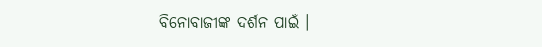ବିନୋବାଜୀଙ୍କ ଦର୍ଶନ ପାଇଁ ।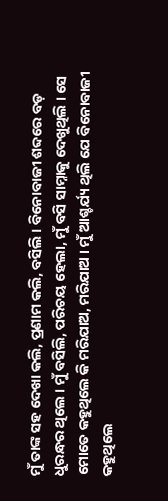ମୁଁ ତାଙ୍କ ସହ ଦେଖା କଲି, ପ୍ରଣାମ କଲି, ବସିଲି । ବିନୋବାଜୀ ଶବ୍ଦରେ ବଡ଼ ଧୁରନ୍ଧର ଥିଲେ । ମୁଁ ବସିଲି, ପରିଚୟ ହେଲା, ମୁଁ ବସି ସାମ୍ନାକୁ ଦେଖୁଥିଲି । ସେ ମୋତେ କହୁଥିଲେ କି ମରିଯାଅ, ମରିଯାଅ । ମୁଁ ଆଶ୍ଚର୍ଯ୍ୟ ଥିଲି ଯେ ବିନୋବାଜୀ କହୁଥିଲେ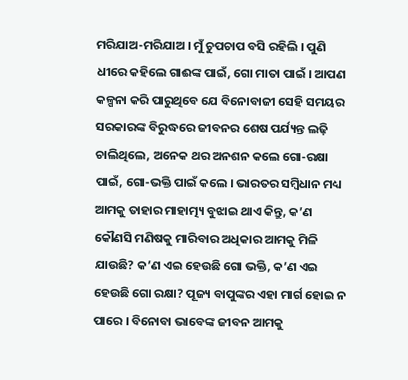ମରିଯାଅ-ମରିଯାଅ । ମୁଁ ଚୁପଚାପ ବସି ରହିଲି । ପୁଣି ଧୀରେ କହିଲେ ଗାଈଙ୍କ ପାଇଁ, ଗୋ ମାତା ପାଇଁ । ଆପଣ କଳ୍ପନା କରି ପାରୁଥିବେ ଯେ ବିନୋବାଜୀ ସେହି ସମୟର ସରକାରଙ୍କ ବିରୁଦ୍ଧରେ ଜୀବନର ଶେଷ ପର୍ଯ୍ୟନ୍ତ ଲଢ଼ି ଚାଲିଥିଲେ, ଅନେକ ଥର ଅନଶନ କଲେ ଗୋ-ରକ୍ଷା ପାଇଁ, ଗୋ-ଭକ୍ତି ପାଇଁ କଲେ । ଭାରତର ସମ୍ବିଧାନ ମଧ୍ୟ ଆମକୁ ତାହାର ମାହାତ୍ମ୍ୟ ବୁଝାଇ ଥାଏ କିନ୍ତୁ, କ’ଣ କୌଣସି ମଣିଷକୁ ମାରିବାର ଅଧିକାର ଆମକୁ ମିଳି ଯାଉଛି? କ’ଣ ଏଇ ହେଉଛି ଗୋ ଭକ୍ତି, କ’ଣ ଏଇ ହେଉଛି ଗୋ ରକ୍ଷା? ପୂଜ୍ୟ ବାପୁଙ୍କର ଏହା ମାର୍ଗ ହୋଇ ନ ପାରେ । ବିନୋବା ଭାବେଙ୍କ ଜୀବନ ଆମକୁ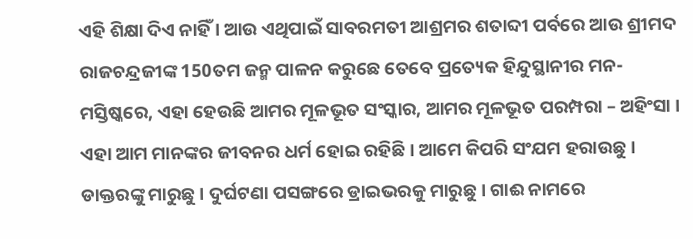ଏହି ଶିକ୍ଷା ଦିଏ ନାହିଁ । ଆଉ ଏଥିପାଇଁ ସାବରମତୀ ଆଶ୍ରମର ଶତାବ୍ଦୀ ପର୍ବରେ ଆଉ ଶ୍ରୀମଦ ରାଜଚନ୍ଦ୍ରଜୀଙ୍କ 150ତମ ଜନ୍ମ ପାଳନ କରୁଛେ ତେବେ ପ୍ରତ୍ୟେକ ହିନ୍ଦୁସ୍ଥାନୀର ମନ-ମସ୍ତିଷ୍କରେ, ଏହା ହେଉଛି ଆମର ମୂଳଭୂତ ସଂସ୍କାର, ଆମର ମୂଳଭୂତ ପରମ୍ପରା – ଅହିଂସା । ଏହା ଆମ ମାନଙ୍କର ଜୀବନର ଧର୍ମ ହୋଇ ରହିଛି । ଆମେ କିପରି ସଂଯମ ହରାଉଛୁ । ଡାକ୍ତରଙ୍କୁ ମାରୁଛୁ । ଦୁର୍ଘଟଣା ପସଙ୍ଗରେ ଡ୍ରାଇଭରକୁ ମାରୁଛୁ । ଗାଈ ନାମରେ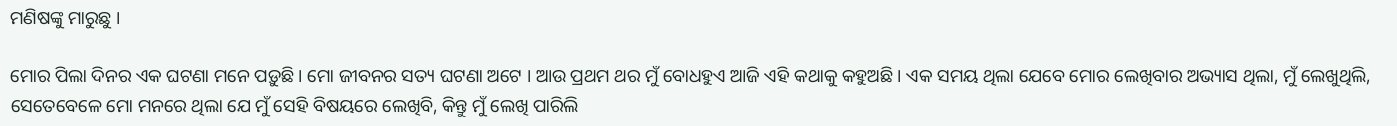ମଣିଷଙ୍କୁ ମାରୁଛୁ ।

ମୋର ପିଲା ଦିନର ଏକ ଘଟଣା ମନେ ପଡ଼ୁଛି । ମୋ ଜୀବନର ସତ୍ୟ ଘଟଣା ଅଟେ । ଆଉ ପ୍ରଥମ ଥର ମୁଁ ବୋଧହୁଏ ଆଜି ଏହି କଥାକୁ କହୁଅଛି । ଏକ ସମୟ ଥିଲା ଯେବେ ମୋର ଲେଖିବାର ଅଭ୍ୟାସ ଥିଲା, ମୁଁ ଲେଖୁଥିଲି, ସେତେବେଳେ ମୋ ମନରେ ଥିଲା ଯେ ମୁଁ ସେହି ବିଷୟରେ ଲେଖିବି, କିନ୍ତୁ ମୁଁ ଲେଖି ପାରିଲି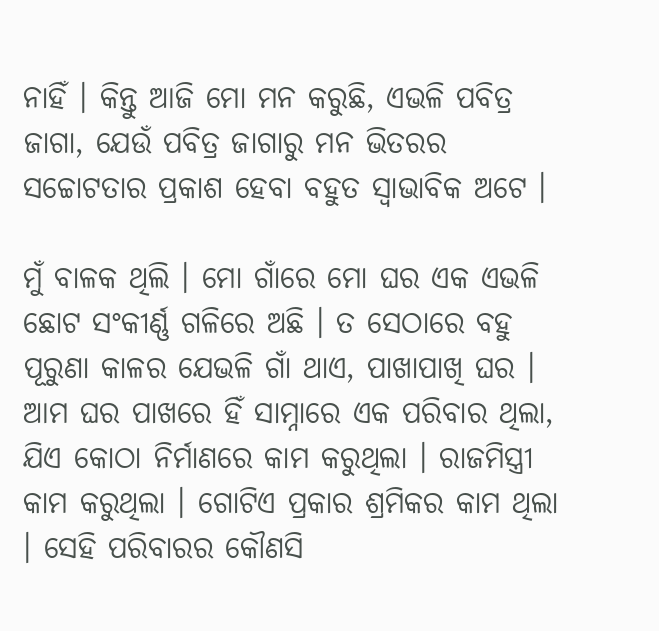ନାହିଁ । କିନ୍ତୁ ଆଜି ମୋ ମନ କରୁଛି, ଏଭଳି ପବିତ୍ର ଜାଗା, ଯେଉଁ ପବିତ୍ର ଜାଗାରୁ ମନ ଭିତରର ସଚ୍ଚୋଟତାର ପ୍ରକାଶ ହେବା ବହୁତ ସ୍ୱାଭାବିକ ଅଟେ ।

ମୁଁ ବାଳକ ଥିଲି । ମୋ ଗାଁରେ ମୋ ଘର ଏକ ଏଭଳି ଛୋଟ ସଂକୀର୍ଣ୍ଣ ଗଳିରେ ଅଛି । ତ ସେଠାରେ ବହୁ ପୂରୁଣା କାଳର ଯେଭଳି ଗାଁ ଥାଏ, ପାଖାପାଖି ଘର । ଆମ ଘର ପାଖରେ ହିଁ ସାମ୍ନାରେ ଏକ ପରିବାର ଥିଲା, ଯିଏ କୋଠା ନିର୍ମାଣରେ କାମ କରୁଥିଲା । ରାଜମିସ୍ତ୍ରୀ କାମ କରୁଥିଲା । ଗୋଟିଏ ପ୍ରକାର ଶ୍ରମିକର କାମ ଥିଲା । ସେହି ପରିବାରର କୌଣସି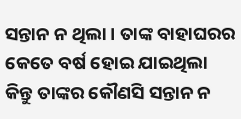ସନ୍ତାନ ନ ଥିଲା । ତାଙ୍କ ବାହାଘରର କେତେ ବର୍ଷ ହୋଇ ଯାଇଥିଲା କିନ୍ତୁ ତାଙ୍କର କୌଣସି ସନ୍ତାନ ନ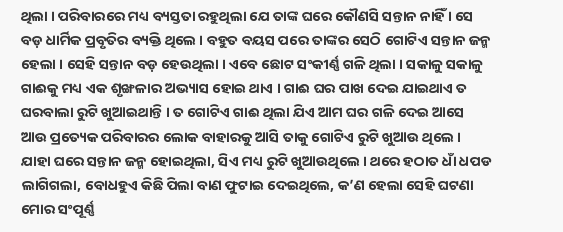ଥିଲା । ପରିବାରରେ ମଧ୍ୟ ବ୍ୟସ୍ତତା ରହୁଥିଲା ଯେ ତାଙ୍କ ଘରେ କୌଣସି ସନ୍ତାନ ନାହିଁ । ସେ ବଡ଼ ଧାର୍ମିକ ପ୍ରବୃତିର ବ୍ୟକ୍ତି ଥିଲେ । ବହୁତ ବୟସ ପରେ ତାଙ୍କର ସେଠି ଗୋଟିଏ ସନ୍ତାନ ଜନ୍ମ ହେଲା । ସେହି ସନ୍ତାନ ବଡ଼ ହେଉଥିଲା । ଏବେ ଛୋଟ ସଂକୀର୍ଣ୍ଣ ଗଳି ଥିଲା । ସକାଳୁ ସକାଳୁ ଗାଈକୁ ମଧ୍ୟ ଏକ ଶୃଙ୍ଖଳାର ଅଭ୍ୟାସ ହୋଇ ଥାଏ । ଗାଈ ଘର ପାଖ ଦେଇ ଯାଇଥାଏ ତ ଘରବାଲା ରୁଟି ଖୁଆଇଥାନ୍ତି । ତ ଗୋଟିଏ ଗାଈ ଥିଲା ଯିଏ ଆମ ଘର ଗଳି ଦେଇ ଆସେ ଆଉ ପ୍ରତ୍ୟେକ ପରିବାରର ଲୋକ ବାହାରକୁ ଆସି ତାକୁ ଗୋଟିଏ ରୁଟି ଖୁଆଉ ଥିଲେ । ଯାହା ଘରେ ସନ୍ତାନ ଜନ୍ମ ହୋଇଥିଲା, ସିଏ ମଧ୍ୟ ରୁଟି ଖୁଆଉଥିଲେ । ଥରେ ହଠାତ ଧାଁ ଧପଡ ଲାଗିଗଲା, ବୋଧହୁଏ କିଛି ପିଲା ବାଣ ଫୁଟାଇ ଦେଇଥିଲେ, କ’ଣ ହେଲା ସେହି ଘଟଣା ମୋର ସଂପୂର୍ଣ୍ଣ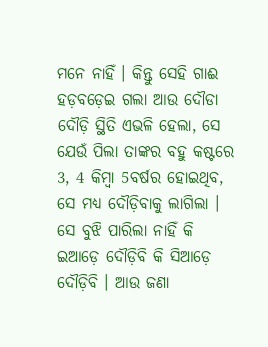ମନେ ନାହିଁ । କିନ୍ତୁ ସେହି ଗାଈ ହଡ଼ବଡ଼େଇ ଗଲା ଆଉ ଦୌଡା ଦୌଡ଼ି ସ୍ଥିତି ଏଭଳି ହେଲା, ସେ ଯେଉଁ ପିଲା ତାଙ୍କର ବହୁ କଷ୍ଟରେ 3, 4 କିମ୍ବା 5ବର୍ଷର ହୋଇଥିବ, ସେ ମଧ୍ୟ ଦୌଡ଼ିବାକୁ ଲାଗିଲା । ସେ ବୁଝି ପାରିଲା ନାହିଁ କି ଇଆଡ଼େ ଦୌଡ଼ିବି କି ସିଆଡ଼େ ଦୌଡ଼ିବି । ଆଉ ଜଣା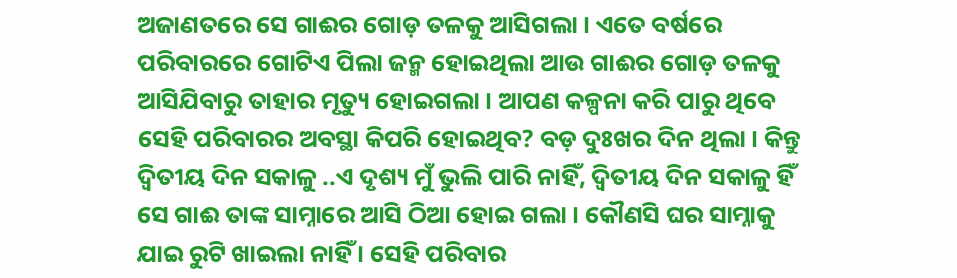ଅଜାଣତରେ ସେ ଗାଈର ଗୋଡ଼ ତଳକୁ ଆସିଗଲା । ଏତେ ବର୍ଷରେ ପରିବାରରେ ଗୋଟିଏ ପିଲା ଜନ୍ମ ହୋଇଥିଲା ଆଉ ଗାଈର ଗୋଡ଼ ତଳକୁ ଆସିଯିବାରୁ ତାହାର ମୃତ୍ୟୁ ହୋଇଗଲା । ଆପଣ କଳ୍ପନା କରି ପାରୁ ଥିବେ ସେହି ପରିବାରର ଅବସ୍ଥା କିପରି ହୋଇଥିବ? ବଡ଼ ଦୁଃଖର ଦିନ ଥିଲା । କିନ୍ତୁ ଦ୍ୱିତୀୟ ଦିନ ସକାଳୁ ..ଏ ଦୃଶ୍ୟ ମୁଁ ଭୁଲି ପାରି ନାହିଁ, ଦ୍ୱିତୀୟ ଦିନ ସକାଳୁ ହିଁ ସେ ଗାଈ ତାଙ୍କ ସାମ୍ନାରେ ଆସି ଠିଆ ହୋଇ ଗଲା । କୌଣସି ଘର ସାମ୍ନାକୁ ଯାଇ ରୁଟି ଖାଇଲା ନାହିଁ । ସେହି ପରିବାର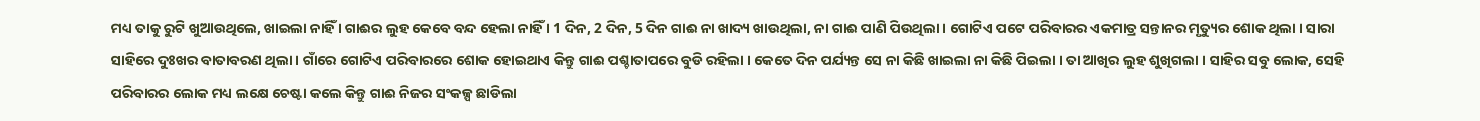ମଧ୍ୟ ତାକୁ ରୁଟି ଖୁଆଉଥିଲେ, ଖାଇଲା ନାହିଁ । ଗାଈର ଲୁହ କେବେ ବନ୍ଦ ହେଲା ନାହିଁ । 1 ଦିନ, 2 ଦିନ, 5 ଦିନ ଗାଈ ନା ଖାଦ୍ୟ ଖାଉଥିଲା, ନା ଗାଈ ପାଣି ପିଉଥିଲା । ଗୋଟିଏ ପଟେ ପରିବାରର ଏକମାତ୍ର ସନ୍ତାନର ମୃତ୍ୟୁର ଶୋକ ଥିଲା । ସାରା ସାହିରେ ଦୁଃଖର ବାତାବରଣ ଥିଲା । ଗାଁରେ ଗୋଟିଏ ପରିବାରରେ ଶୋକ ହୋଇଥାଏ କିନ୍ତୁ ଗାଈ ପଶ୍ଚାତାପରେ ବୁଡି ରହିଲା । କେତେ ଦିନ ପର୍ଯ୍ୟନ୍ତ ସେ ନା କିଛି ଖାଇଲା ନା କିଛି ପିଇଲା । ତା ଆଖିର ଲୁହ ଶୁଖିଗଲା । ସାହିର ସବୁ ଲୋକ, ସେହି ପରିବାରର ଲୋକ ମଧ୍ୟ ଲକ୍ଷେ ଚେଷ୍ଟା କଲେ କିନ୍ତୁ ଗାଈ ନିଜର ସଂକଳ୍ପ ଛାଡିଲା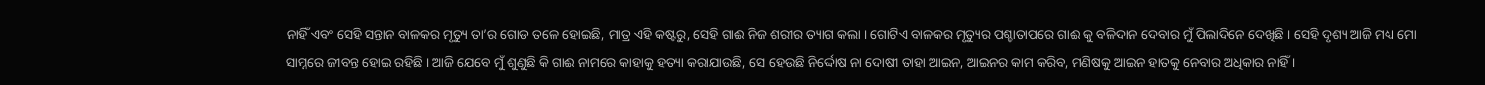ନାହିଁ ଏବଂ ସେହି ସନ୍ତାନ ବାଳକର ମୃତ୍ୟୁ ତା’ର ଗୋଡ ତଳେ ହୋଇଛି, ମାତ୍ର ଏହି କଷ୍ଟରୁ, ସେହି ଗାଈ ନିଜ ଶରୀର ତ୍ୟାଗ କଲା । ଗୋଟିଏ ବାଳକର ମୃତ୍ୟୁର ପଶ୍ଚାତାପରେ ଗାଈ କୁ ବଳିଦାନ ଦେବାର ମୁଁ ପିଲାଦିନେ ଦେଖିଛି । ସେହି ଦୃଶ୍ୟ ଆଜି ମଧ୍ୟ ମୋ ସାମ୍ନରେ ଜୀବନ୍ତ ହୋଇ ରହିଛି । ଆଜି ଯେବେ ମୁଁ ଶୁଣୁଛି କି ଗାଈ ନାମରେ କାହାକୁ ହତ୍ୟା କରାଯାଉଛି, ସେ ହେଉଛି ନିର୍ଦ୍ଦୋଷ ନା ଦୋଷୀ ତାହା ଆଇନ, ଆଇନର କାମ କରିବ, ମଣିଷକୁ ଆଇନ ହାତକୁ ନେବାର ଅଧିକାର ନାହିଁ ।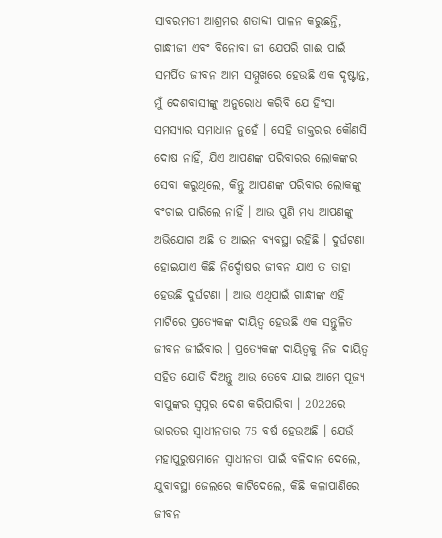ସାବରମତୀ ଆଶ୍ରମର ଶତାବ୍ଦୀ ପାଳନ କରୁଛନ୍ତି, ଗାନ୍ଧୀଜୀ ଏବଂ ବିନୋବା ଜୀ ଯେପରି ଗାଈ ପାଇଁ ସମର୍ପିତ ଜୀବନ ଆମ ସମ୍ମୁଖରେ ହେଉଛି ଏକ ଦୃଷ୍ଟାନ୍ତ, ମୁଁ ଦେଶବାସୀଙ୍କୁ ଅନୁରୋଧ କରିବି ଯେ ହିଂସା ସମସ୍ୟାର ସମାଧାନ ନୁହେଁ । ସେହି ଡାକ୍ତରର କୌଣସି ଦୋଷ ନାହିଁ, ଯିଏ ଆପଣଙ୍କ ପରିବାରର ଲୋକଙ୍କର ସେବା କରୁଥିଲେ, କିନ୍ତୁ ଆପଣଙ୍କ ପରିବାର ଲୋକଙ୍କୁ ବଂଚାଇ ପାରିଲେ ନାହିଁ । ଆଉ ପୁଣି ମଧ୍ୟ ଆପଣଙ୍କୁ ଅଭିଯୋଗ ଅଛି ତ ଆଇନ ବ୍ୟବସ୍ଥା ରହିଛି । ଦୁର୍ଘଟଣା ହୋଇଯାଏ କିଛି ନିର୍ଦ୍ଦୋଷର ଜୀବନ ଯାଏ ତ ତାହା ହେଉଛି ଦୁର୍ଘଟଣା । ଆଉ ଏଥିପାଇଁ ଗାନ୍ଧୀଙ୍କ ଏହି ମାଟିରେ ପ୍ରତ୍ୟେକଙ୍କ ଦାୟିତ୍ୱ ହେଉଛି ଏକ ସନ୍ତୁଳିତ ଜୀବନ ଜୀଇଁବାର । ପ୍ରତ୍ୟେକଙ୍କ ଦାୟିତ୍ୱକୁ ନିଜ ଦାୟିତ୍ୱ ସହିତ ଯୋଡି ଦିଅନ୍ତୁ ଆଉ ତେବେ ଯାଇ ଆମେ ପୂଜ୍ୟ ବାପୁଙ୍କର ସ୍ୱପ୍ନର ଦେଶ କରିପାରିବା । 2022ରେ ଭାରତର ସ୍ୱାଧୀନତାର 75 ବର୍ଷ ହେଉଅଛି । ଯେଉଁ ମହାପୁରୁଷମାନେ ସ୍ୱାଧୀନତା ପାଇଁ ବଳିଦାନ ଦେଲେ, ଯୁବାବସ୍ଥା ଜେଲରେ କାଟିଦେଲେ, କିଛି କଳାପାଣିରେ ଜୀବନ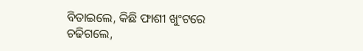ବିତାଇଲେ, କିଛି ଫାଶୀ ଖୁଂଟରେ ଚଢିଗଲେ,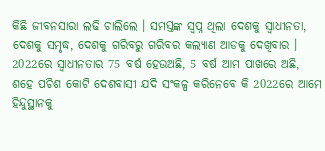କିଛି ଜୀବନସାରା ଲଢି ଚାଲିଲେ । ସମସ୍ତଙ୍କ ସ୍ୱପ୍ନ ଥିଲା ଦେଶକୁ ସ୍ୱାଧୀନତା, ଦେଶକୁ ସମୃଦ୍ଧ, ଦେଶକୁ ଗରିବରୁ ଗରିବର କଲ୍ୟାଣ ଆଡକୁ ଦେଖିବାର । 2022ରେ ସ୍ୱାଧୀନତାର 75 ବର୍ଷ ହେଉଅଛି, 5 ବର୍ଷ ଆମ ପାଖରେ ଅଛି, ଶହେ ପଚିଶ କୋଟି ଦେଶବାସୀ ଯଦି ସଂକଳ୍ପ କରିନେବେ କି 2022ରେ ଆମେ ହିନ୍ଦୁସ୍ଥାନକୁ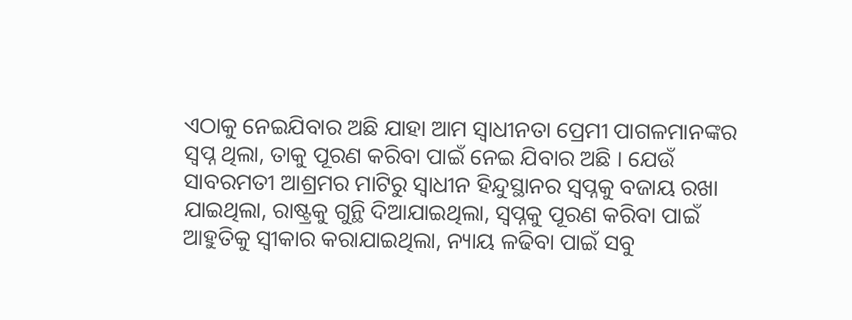ଏଠାକୁ ନେଇଯିବାର ଅଛି ଯାହା ଆମ ସ୍ୱାଧୀନତା ପ୍ରେମୀ ପାଗଳମାନଙ୍କର ସ୍ୱପ୍ନ ଥିଲା, ତାକୁ ପୂରଣ କରିବା ପାଇଁ ନେଇ ଯିବାର ଅଛି । ଯେଉଁ ସାବରମତୀ ଆଶ୍ରମର ମାଟିରୁ ସ୍ୱାଧୀନ ହିନ୍ଦୁସ୍ଥାନର ସ୍ୱପ୍ନକୁ ବଜାୟ ରଖା ଯାଇଥିଲା, ରାଷ୍ଟ୍ରକୁ ଗୁନ୍ଥି ଦିଆଯାଇଥିଲା, ସ୍ୱପ୍ନକୁ ପୂରଣ କରିବା ପାଇଁ ଆହୁତିକୁ ସ୍ୱୀକାର କରାଯାଇଥିଲା, ନ୍ୟାୟ ଳଢିବା ପାଇଁ ସବୁ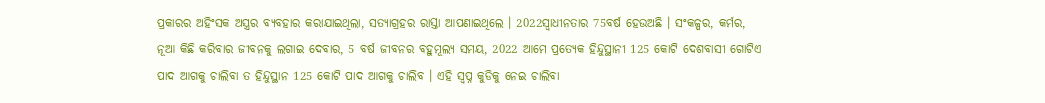ପ୍ରକାରର ଅହିଂସକ ଅସ୍ତ୍ରର ବ୍ୟବହାର କରାଯାଇଥିଲା, ସତ୍ୟାଗ୍ରହର ରାସ୍ତା ଆପଣାଇଥିଲେ । 2022ସ୍ୱାଧୀନତାର 75ବର୍ଷ ହେଉଅଛି । ସଂକଳ୍ପର, କର୍ମର, ନୂଆ କିଛି କରିବାର ଜୀବନକୁ ଲଗାଇ ଦେବାର, 5 ବର୍ଷ ଜୀବନର ବହୁମୂଲ୍ୟ ସମୟ, 2022 ଆମେ ପ୍ରତ୍ୟେକ ହିନ୍ଦୁସ୍ଥାନୀ 125 କୋଟି ଦେଶବାସୀ ଗୋଟିଏ ପାଦ ଆଗକୁ ଚାଲିବା ତ ହିନ୍ଦୁସ୍ଥାନ 125 କୋଟି ପାଦ ଆଗକୁ ଚାଲିବ । ଏହି ସ୍ୱପ୍ନ କୁଡିକୁ ନେଇ ଚାଲିବା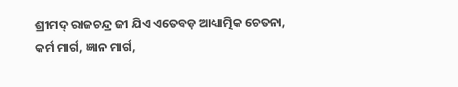ଶ୍ରୀମଦ୍ ରାଜଚନ୍ଦ୍ର ଜୀ ଯିଏ ଏତେବଡ଼ ଆଧ୍ୟାତ୍ମିକ ଚେତନା, କର୍ମ ମାର୍ଗ, ଜ୍ଞାନ ମାର୍ଗ,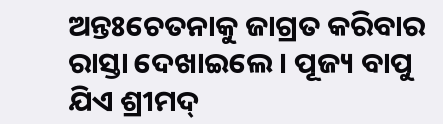ଅନ୍ତଃଚେତନାକୁ ଜାଗ୍ରତ କରିବାର ରାସ୍ତା ଦେଖାଇଲେ । ପୂଜ୍ୟ ବାପୁ ଯିଏ ଶ୍ରୀମଦ୍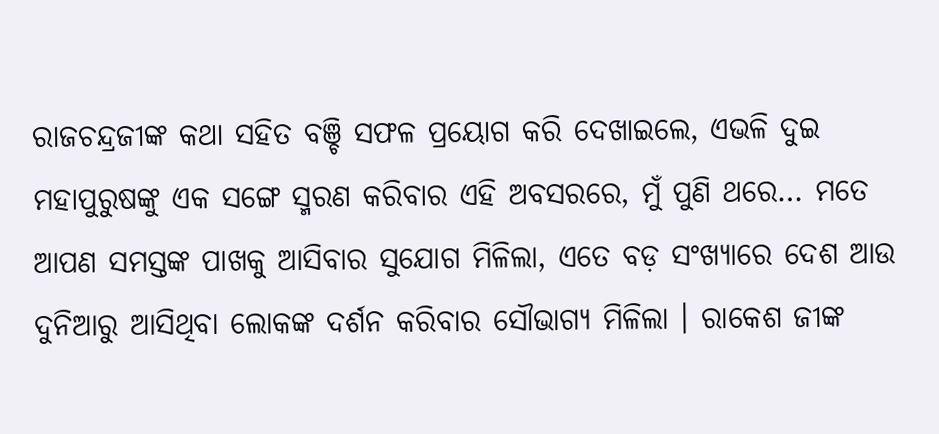ରାଜଚନ୍ଦ୍ରଜୀଙ୍କ କଥା ସହିତ ବଞ୍ଚି ସଫଳ ପ୍ରୟୋଗ କରି ଦେଖାଇଲେ, ଏଭଳି ଦୁଇ ମହାପୁରୁଷଙ୍କୁ ଏକ ସଙ୍ଗେ ସ୍ମରଣ କରିବାର ଏହି ଅବସରରେ, ମୁଁ ପୁଣି ଥରେ… ମତେ ଆପଣ ସମସ୍ତଙ୍କ ପାଖକୁ ଆସିବାର ସୁଯୋଗ ମିଳିଲା, ଏତେ ବଡ଼ ସଂଖ୍ୟାରେ ଦେଶ ଆଉ ଦୁନିଆରୁ ଆସିଥିବା ଲୋକଙ୍କ ଦର୍ଶନ କରିବାର ସୌଭାଗ୍ୟ ମିଳିଲା । ରାକେଶ ଜୀଙ୍କ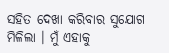ସହିତ ଦେଖା କରିବାର ସୁଯୋଗ ମିଳିଲା । ମୁଁ ଏହାକୁ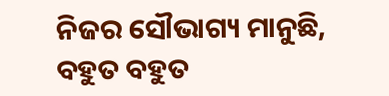ନିଜର ସୌଭାଗ୍ୟ ମାନୁଛି, ବହୁତ ବହୁତ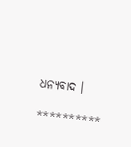ଧନ୍ୟବାଦ ।

**********